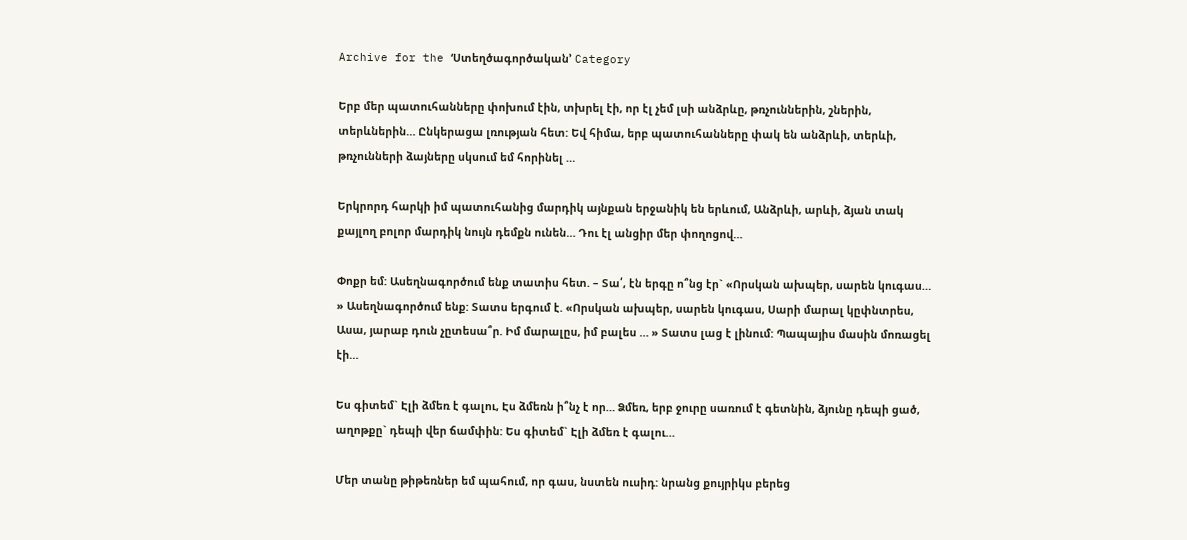Archive for the ‘Ստեղծագործական’ Category

Երբ մեր պատուհանները փոխում էին, տխրել էի, որ էլ չեմ լսի անձրևը, թռչուններին, շներին, տերևներին… Ընկերացա լռության հետ: Եվ հիմա, երբ պատուհանները փակ են անձրևի, տերևի, թռչունների ձայները սկսում եմ հորինել …

Երկրորդ հարկի իմ պատուհանից մարդիկ այնքան երջանիկ են երևում, Անձրևի, արևի, ձյան տակ քայլող բոլոր մարդիկ նույն դեմքն ունեն… Դու էլ անցիր մեր փողոցով…

Փոքր եմ: Ասեղնագործում ենք տատիս հետ. – Տա՛, էն երգը ո՞նց էր` «Որսկան ախպեր, սարեն կուգաս… » Ասեղնագործում ենք: Տատս երգում է. «Որսկան ախպեր, սարեն կուգաս, Սարի մարալ կըփնտրես, Ասա, յարաբ դուն չըտեսա՞ր. Իմ մարալըս, իմ բալես … » Տատս լաց է լինում: Պապայիս մասին մոռացել էի…

Ես գիտեմ` Էլի ձմեռ է գալու, Էս ձմեռն ի՞նչ է որ… Ձմեռ, երբ ջուրը սառում է գետնին, ձյունը դեպի ցած, աղոթքը` դեպի վեր ճամփին: Ես գիտեմ` Էլի ձմեռ է գալու…

Մեր տանը թիթեռներ եմ պահում, որ գաս, նստեն ուսիդ: նրանց քույրիկս բերեց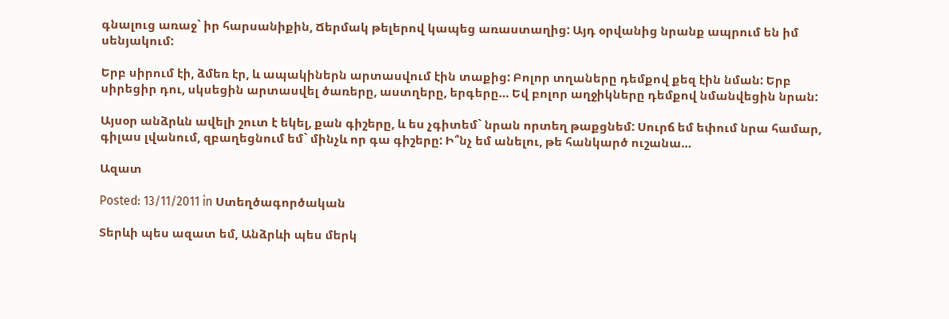գնալուց առաջ` իր հարսանիքին, Ճերմակ թելերով կապեց առաստաղից: Այդ օրվանից նրանք ապրում են իմ սենյակում:

Երբ սիրում էի, ձմեռ էր, և ապակիներն արտասվում էին տաքից: Բոլոր տղաները դեմքով քեզ էին նման: Երբ սիրեցիր դու, սկսեցին արտասվել ծառերը, աստղերը, երգերը… Եվ բոլոր աղջիկները դեմքով նմանվեցին նրան:

Այսօր անձրևն ավելի շուտ է եկել, քան գիշերը, և ես չգիտեմ` նրան որտեղ թաքցնեմ: Սուրճ եմ եփում նրա համար, գիլաս լվանում, զբաղեցնում եմ` մինչև որ գա գիշերը: Ի՞նչ եմ անելու, թե հանկարծ ուշանա…

Ազատ

Posted: 13/11/2011 in Ստեղծագործական

Տերևի պես ազատ եմ, Անձրևի պես մերկ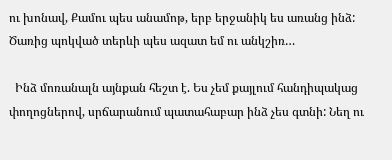ու խոնավ, Քամու պես անամոթ, երբ երջանիկ ես առանց ինձ:   Ծառից պոկված տերևի պես ազատ եմ ու անկշիռ…

  Ինձ մոռանալն այնքան հեշտ է. Ես չեմ քայլում հանդիպակաց փողոցներով, սրճարանում պատահաբար ինձ չես գտնի: Նեղ ու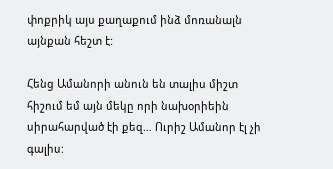փոքրիկ այս քաղաքում ինձ մոռանալն այնքան հեշտ է:

Հենց Ամանորի անուն են տալիս միշտ հիշում եմ այն մեկը որի նախօրիեին սիրահարված էի քեզ… Ուրիշ Ամանոր էլ չի գալիս: